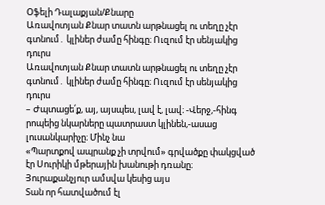Օֆելի Դալաքյան/Քնարը
Առավոտյան Քնար տատն արթնացել ու տեղը չէր գտնում․ կլիներ ժամը հինգը։ Ուզում էր սենյակից դուրս
Առավոտյան Քնար տատն արթնացել ու տեղը չէր գտնում․ կլիներ ժամը հինգը։ Ուզում էր սենյակից դուրս
– Ժպտացե՛ք, այ, այսպես, լավ է, լավ։ -Վերջ,-հինգ րոպեից նկարները պատրաստ կլինեն,-ասաց լուսանկարիչը։ Մինչ նա
«Պարտքով ապրանք չի տրվում» գրվածքը փակցված էր Սուրիկի մթերային խանութի դռանը։ Յուրաքանչյուր ամսվա կեսից այս
Տան որ հատվածում էլ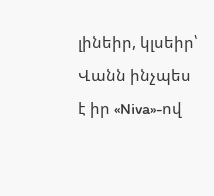լինեիր, կլսեիր՝ Վանն ինչպես է իր «Niva»-ով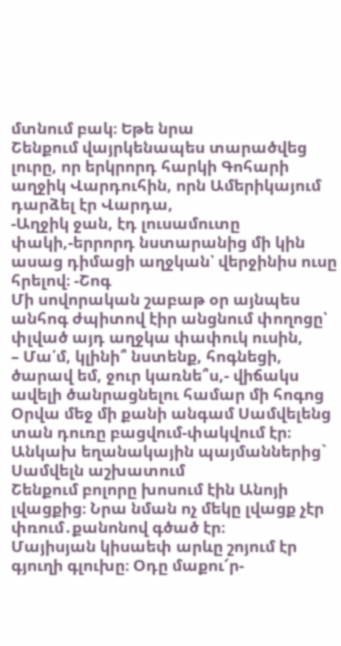մտնում բակ։ Եթե նրա
Շենքում վայրկենապես տարածվեց լուրը, որ երկրորդ հարկի Գոհարի աղջիկ Վարդուհին, որն Ամերիկայում դարձել էր Վարդա,
-Աղջիկ ջան, էդ լուսամուտը փակի,-երրորդ նստարանից մի կին ասաց դիմացի աղջկան՝ վերջինիս ուսը հրելով։ -Շոգ
Մի սովորական շաբաթ օր այնպես անհոգ ժպիտով էիր անցնում փողոցը՝ փլված այդ աղջկա փափուկ ուսին,
– Մա՛մ, կլինի՞ նստենք, հոգնեցի, ծարավ եմ, ջուր կառնե՞ս,- վիճակս ավելի ծանրացնելու համար մի հոգոց
Օրվա մեջ մի քանի անգամ Սամվելենց տան դուռը բացվում-փակվում էր։ Անկախ եղանակային պայմաններից` Սամվելն աշխատում
Շենքում բոլորը խոսում էին Անոյի լվացքից։ Նրա նման ոչ մեկը լվացք չէր փռում․քանոնով գծած էր։
Մայիսյան կիսաեփ արևը շոյում էր գյուղի գլուխը։ Օդը մաքու՜ր-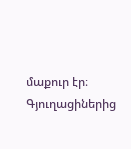մաքուր էր։ Գյուղացիներից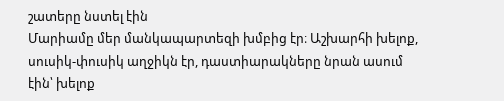շատերը նստել էին
Մարիամը մեր մանկապարտեզի խմբից էր։ Աշխարհի խելոք, սուսիկ-փուսիկ աղջիկն էր, դաստիարակները նրան ասում էին՝ խելոք